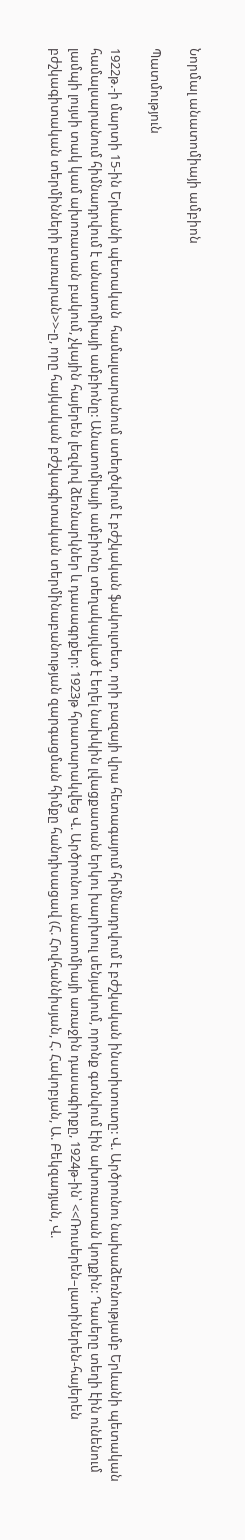Նորմալ անատոմիայի ամբիոն

Պատմություն

1922թ.-ի մարտի 15-ին Երևանի պետական  համալսարանում ստեղծվում է բժշկական ֆակուլտետ, որի բազայի վրա հետագայում հիմնադրվում է բժշկական ինստիտուտը: Վ. Արծրունու նախաձեռնությամբ Երևանի պետական  համալսարանում հիմնադրվում է անատոմիայի ամբիոնը: Անատոմիայի ամբիոնը տեղակայված է եղել նախկին լվացքատան երկու խարխուլ սենյակում, որոնք գտնվում էին ախոռատան կողքին: Դասերը տեղի էին ունենում լամպի լույսի տակ կամ ախոռատան բակում, չկային հայերեն լեզվով ձեռնարկներ և դասագրքեր: 1923թ հրատարակվեց Վ. Արծրունու անատոմիայի առաջին դասագիրքը, 1924թ-ին՝ <<Ռուսերեն–լատիներեն-հայերեն բժշկագիտական տերմինների բառարան>>-ը, որը հայկական բժշկագիտական տերմինաբանության զարգացման հիմքը հանդիսացավ (Հ. Հովհաննիսյան, Հ. Հակոբյան, Ա. Բեկզադյան, Վ.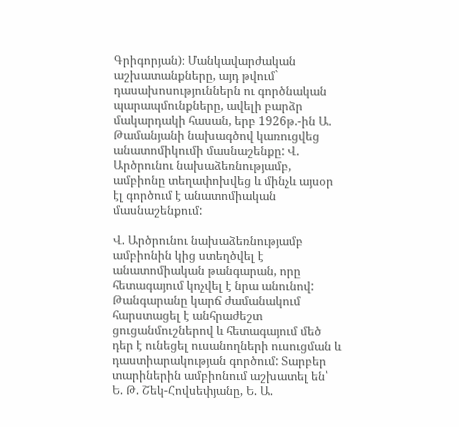Գրիգորյան)։ Մանկավարժական աշխատանքները, այդ թվում` դասախոսություններն ու գործնական պարապմունքները, ավելի բարձր մակարդակի հասան, երբ 1926թ.-ին Ա. Թամանյանի նախագծով կառուցվեց անատոմիկումի մասնաշենքը: Վ. Արծրունու նախաձեռնությամբ, ամբիոնը տեղափոխվեց և մինչև այսօր էլ գործում է անատոմիական մասնաշենքում:

Վ. Արծրունու նախաձեռնությամբ ամբիոնին կից ստեղծվել է անատոմիական թանգարան, որը հետագայում կոչվել է նրա անունով: Թանգարանը կարճ ժամանակում հարստացել է անհրաժեշտ ցուցանմուշներով և հետագայում մեծ դեր է ունեցել ուսանողների ուսուցման և դաստիարակության գործում: Տարբեր տարիներին ամբիոնում աշխատել են՝ Ե. Թ. Շեկ-Հովսեփյանը, Ե. Ա.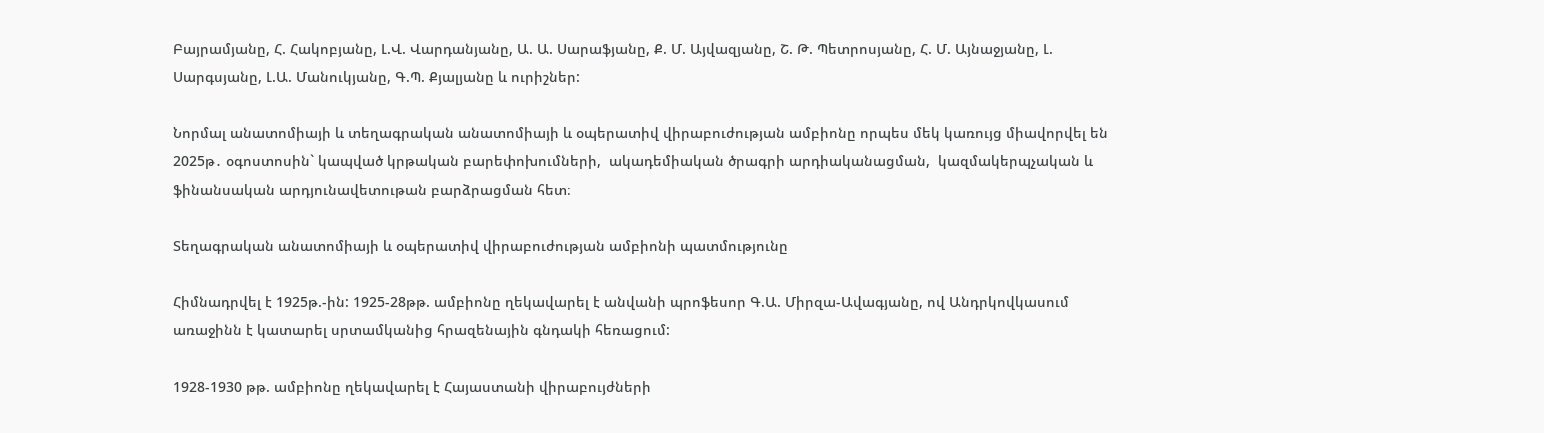Բայրամյանը, Հ. Հակոբյանը, Լ.Վ. Վարդանյանը, Ա. Ա. Սարաֆյանը, Ք. Մ. Այվազյանը, Շ. Թ. Պետրոսյանը, Հ. Մ. Այնաջյանը, Լ. Սարգսյանը, Լ.Ա. Մանուկյանը, Գ.Պ. Քյալյանը և ուրիշներ:

Նորմալ անատոմիայի և տեղագրական անատոմիայի և օպերատիվ վիրաբուժության ամբիոնը որպես մեկ կառույց միավորվել են 2025թ․ օգոստոսին` կապված կրթական բարեփոխումների,  ակադեմիական ծրագրի արդիականացման,  կազմակերպչական և ֆինանսական արդյունավետութան բարձրացման հետ։

Տեղագրական անատոմիայի և օպերատիվ վիրաբուժության ամբիոնի պատմությունը

Հիմնադրվել է 1925թ.-ին: 1925-28թթ. ամբիոնը ղեկավարել է անվանի պրոֆեսոր Գ.Ա. Միրզա-Ավագյանը, ով Անդրկովկասում առաջինն է կատարել սրտամկանից հրազենային գնդակի հեռացում:

1928-1930 թթ. ամբիոնը ղեկավարել է Հայաստանի վիրաբույժների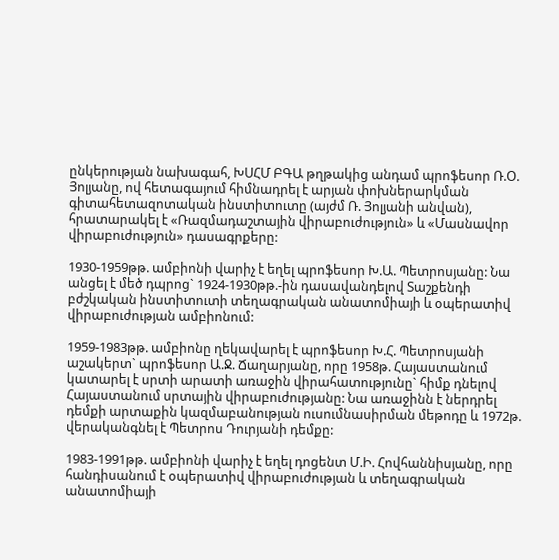ընկերության նախագահ, ԽՍՀՄ ԲԳԱ թղթակից անդամ պրոֆեսոր Ռ.Օ. Յոլյանը, ով հետագայում հիմնադրել է արյան փոխներարկման գիտահետազոտական ինստիտուտը (այժմ Ռ. Յոլյանի անվան), հրատարակել է «Ռազմադաշտային վիրաբուժություն» և «Մասնավոր վիրաբուժություն» դասագրքերը:

1930-1959թթ. ամբիոնի վարիչ է եղել պրոֆեսոր Խ.Ա. Պետրոսյանը: Նա անցել է մեծ դպրոց` 1924-1930թթ.-ին դասավանդելով Տաշքենդի բժշկական ինստիտուտի տեղագրական անատոմիայի և օպերատիվ վիրաբուժության ամբիոնում:

1959-1983թթ. ամբիոնը ղեկավարել է պրոֆեսոր Խ.Հ. Պետրոսյանի աշակերտ` պրոֆեսոր Ա.Ջ. Ճաղարյանը, որը 1958թ. Հայաստանում կատարել է սրտի արատի առաջին վիրահատությունը` հիմք դնելով Հայաստանում սրտային վիրաբուժությանը: Նա առաջինն է ներդրել դեմքի արտաքին կազմաբանության ուսումնասիրման մեթոդը և 1972թ. վերականգնել է Պետրոս Դուրյանի դեմքը:

1983-1991թթ. ամբիոնի վարիչ է եղել դոցենտ Մ.Ի. Հովհաննիսյանը, որը հանդիսանում է օպերատիվ վիրաբուժության և տեղագրական անատոմիայի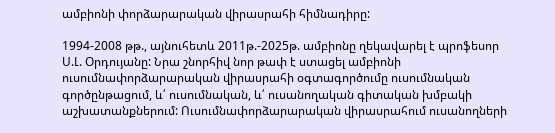ամբիոնի փորձարարական վիրասրահի հիմնադիրը:

1994-2008 թթ., այնուհետև 2011թ.-2025թ. ամբիոնը ղեկավարել է պրոֆեսոր Ս.Լ. Օրդույանը: Նրա շնորհիվ նոր թափ է ստացել ամբիոնի ուսումնափորձարարական վիրասրահի օգտագործումը ուսումնական գործընթացում, և՛ ուսումնական, և՛ ուսանողական գիտական խմբակի աշխատանքներում: Ուսումնափորձարարական վիրասրահում ուսանողների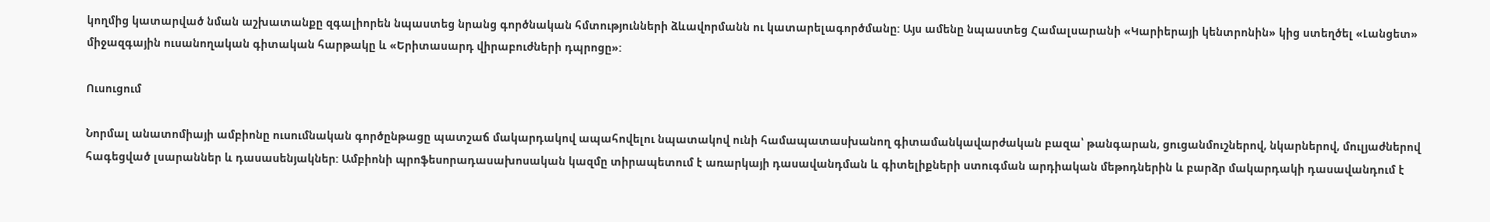կողմից կատարված նման աշխատանքը զգալիորեն նպաստեց նրանց գործնական հմտությունների ձևավորմանն ու կատարելագործմանը: Այս ամենը նպաստեց Համալսարանի «Կարիերայի կենտրոնին» կից ստեղծել «Լանցետ» միջազգային ուսանողական գիտական հարթակը և «Երիտասարդ վիրաբուժների դպրոցը»:

Ուսուցում

Նորմալ անատոմիայի ամբիոնը ուսումնական գործընթացը պատշաճ մակարդակով ապահովելու նպատակով ունի համապատասխանող գիտամանկավարժական բազա՝ թանգարան, ցուցանմուշներով, նկարներով, մուլյաժներով հագեցված լսարաններ և դասասենյակներ: Ամբիոնի պրոֆեսորադասախոսական կազմը տիրապետում է առարկայի դասավանդման և գիտելիքների ստուգման արդիական մեթոդներին և բարձր մակարդակի դասավանդում է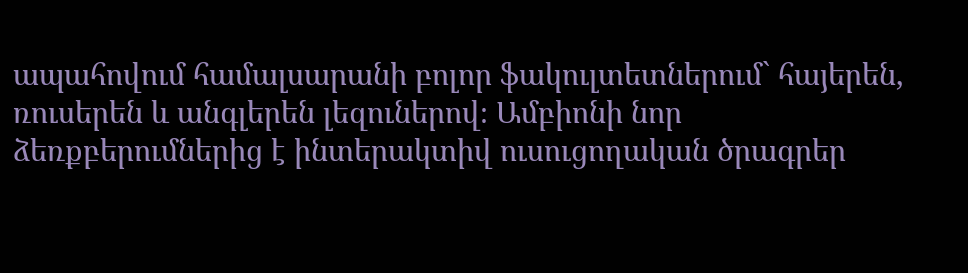ապահովում համալսարանի բոլոր ֆակուլտետներում` հայերեն, ռուսերեն և անգլերեն լեզուներով։ Ամբիոնի նոր ձեռքբերումներից է ինտերակտիվ ուսուցողական ծրագրեր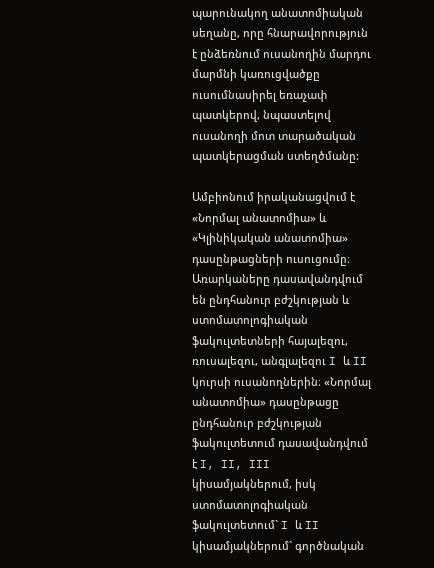պարունակող անատոմիական սեղանը, որը հնարավորություն է ընձեռնում ուսանողին մարդու մարմնի կառուցվածքը ուսումնասիրել եռաչափ պատկերով, նպաստելով ուսանողի մոտ տարածական պատկերացման ստեղծմանը:

Ամբիոնում իրականացվում է «Նորմալ անատոմիա» և «Կլինիկական անատոմիա» դասընթացների ուսուցումը։ Առարկաները դասավանդվում են ընդհանուր բժշկության և ստոմատոլոգիական ֆակուլտետների հայալեզու, ռուսալեզու, անգլալեզու I և II կուրսի ուսանողներին։ «Նորմալ անատոմիա» դասընթացը ընդհանուր բժշկության ֆակուլտետում դասավանդվում է I, II, III կիսամյակներում, իսկ ստոմատոլոգիական ֆակուլտետում` I և II կիսամյակներում` գործնական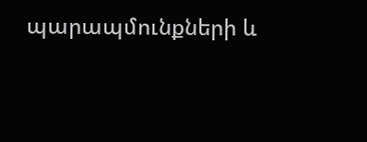պարապմունքների և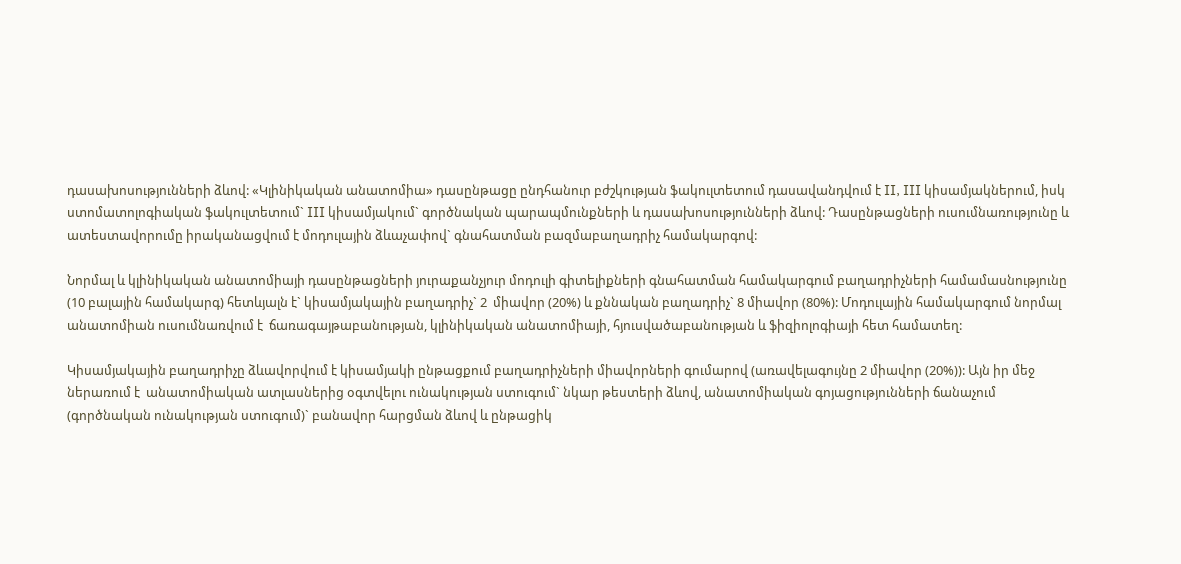դասախոսությունների ձևով: «Կլինիկական անատոմիա» դասընթացը ընդհանուր բժշկության ֆակուլտետում դասավանդվում է II, III կիսամյակներում, իսկ ստոմատոլոգիական ֆակուլտետում` III կիսամյակում` գործնական պարապմունքների և դասախոսությունների ձևով: Դասընթացների ուսումնառությունը և ատեստավորումը իրականացվում է մոդուլային ձևաչափով` գնահատման բազմաբաղադրիչ համակարգով:

Նորմալ և կլինիկական անատոմիայի դասընթացների յուրաքանչյուր մոդուլի գիտելիքների գնահատման համակարգում բաղադրիչների համամասնությունը (10 բալային համակարգ) հետևյալն է` կիսամյակային բաղադրիչ` 2  միավոր (20%) և քննական բաղադրիչ` 8 միավոր (80%): Մոդուլային համակարգում նորմալ անատոմիան ուսումնառվում է  ճառագայթաբանության, կլինիկական անատոմիայի, հյուսվածաբանության և ֆիզիոլոգիայի հետ համատեղ:

Կիսամյակային բաղադրիչը ձևավորվում է կիսամյակի ընթացքում բաղադրիչների միավորների գումարով (առավելագույնը 2 միավոր (20%)): Այն իր մեջ ներառում է  անատոմիական ատլասներից օգտվելու ունակության ստուգում` նկար թեստերի ձևով, անատոմիական գոյացությունների ճանաչում (գործնական ունակության ստուգում)` բանավոր հարցման ձևով և ընթացիկ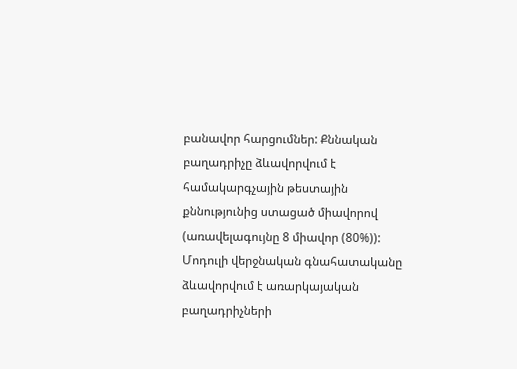բանավոր հարցումներ: Քննական բաղադրիչը ձևավորվում է համակարգչային թեստային քննությունից ստացած միավորով (առավելագույնը 8 միավոր (80%)): Մոդուլի վերջնական գնահատականը ձևավորվում է առարկայական բաղադրիչների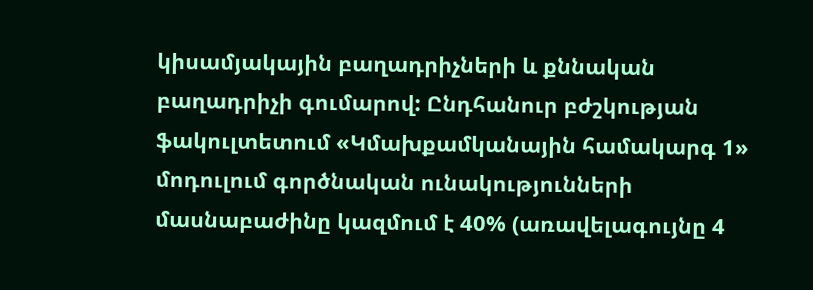կիսամյակային բաղադրիչների և քննական բաղադրիչի գումարով: Ընդհանուր բժշկության ֆակուլտետում «Կմախքամկանային համակարգ 1» մոդուլում գործնական ունակությունների մասնաբաժինը կազմում է 40% (առավելագույնը 4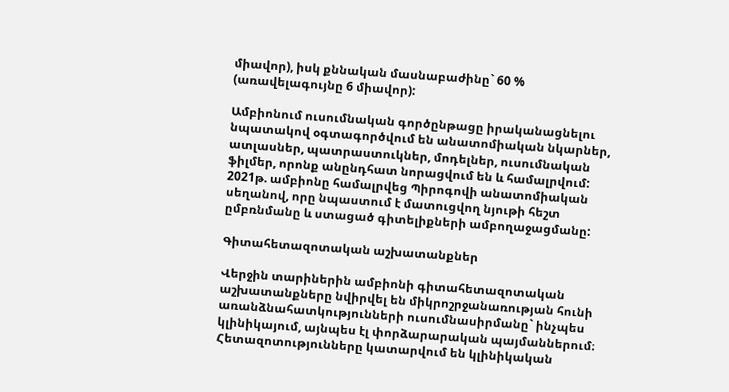միավոր), իսկ քննական մասնաբաժինը` 60 % (առավելագույնը 6 միավոր):

Ամբիոնում ուսումնական գործընթացը իրականացնելու նպատակով օգտագործվում են անատոմիական նկարներ, ատլասներ, պատրաստուկներ, մոդելներ, ուսումնական ֆիլմեր, որոնք անընդհատ նորացվում են և համալրվում: 2021թ. ամբիոնը համալրվեց Պիրոգովի անատոմիական սեղանով, որը նպաստում է մատուցվող նյութի հեշտ ըմբռնմանը և ստացած գիտելիքների ամբողաջացմանը:

Գիտահետազոտական աշխատանքներ

Վերջին տարիներին ամբիոնի գիտահետազոտական աշխատանքները նվիրվել են միկրոշրջանառության հունի առանձնահատկությունների ուսումնասիրմանը` ինչպես կլինիկայում, այնպես էլ փորձարարական պայմաններում։ Հետազոտությունները կատարվում են կլինիկական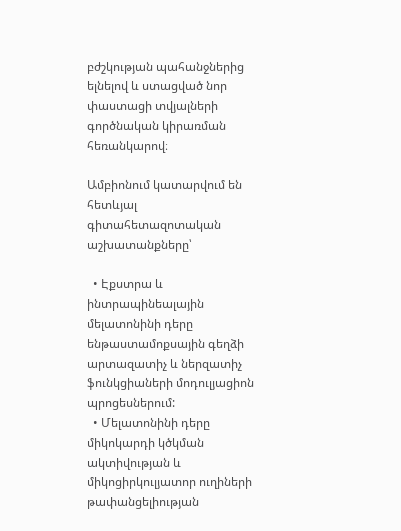բժշկության պահանջներից ելնելով և ստացված նոր փաստացի տվյալների գործնական կիրառման հեռանկարով։

Ամբիոնում կատարվում են հետևյալ գիտահետազոտական  աշխատանքները՝

  • Էքստրա և ինտրապինեալային մելատոնինի դերը ենթաստամոքսային գեղձի արտազատիչ և ներզատիչ ֆունկցիաների մոդուլյացիոն պրոցեսներում:
  • Մելատոնինի դերը միկոկարդի կծկման ակտիվության և միկոցիրկուլյատոր ուղիների թափանցելիության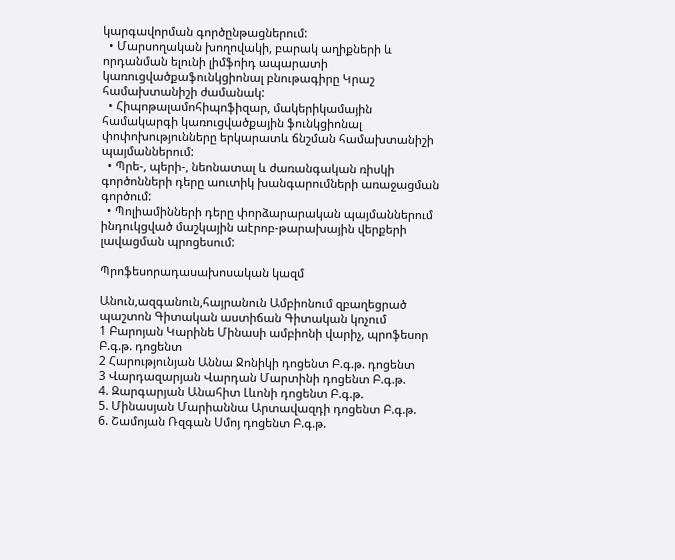կարգավորման գործընթացներում:
  • Մարսողական խողովակի, բարակ աղիքների և որդանման ելունի լիմֆոիդ ապարատի կառուցվածքաֆունկցիոնալ բնութագիրը Կրաշ համախտանիշի ժամանակ:
  • Հիպոթալամոհիպոֆիզար, մակերիկամային համակարգի կառուցվածքային ֆունկցիոնալ փոփոխությունները երկարատև ճնշման համախտանիշի պայմաններում:
  • Պրե-, պերի-, նեոնատալ և ժառանգական ռիսկի գործոնների դերը աուտիկ խանգարումների առաջացման գործում:
  • Պոլիամինների դերը փորձարարական պայմաններում ինդուկցված մաշկային աէրոբ-թարախային վերքերի լավացման պրոցեսում:

Պրոֆեսորադասախոսական կազմ

Անուն,ազգանուն,հայրանուն Ամբիոնում զբաղեցրած պաշտոն Գիտական աստիճան Գիտական կոչում
1 Բարոյան Կարինե Մինասի ամբիոնի վարիչ, պրոֆեսոր Բ.գ.թ. դոցենտ
2 Հարությունյան Աննա Ջոնիկի դոցենտ Բ.գ.թ. դոցենտ
3 Վարդազարյան Վարդան Մարտինի դոցենտ Բ.գ.թ.
4. Զարգարյան Անահիտ Լևոնի դոցենտ Բ.գ.թ.
5. Մինասյան Մարիաննա Արտավազդի դոցենտ Բ.գ.թ.
6. Շամոյան Ռզգան Սմոյ դոցենտ Բ.գ.թ.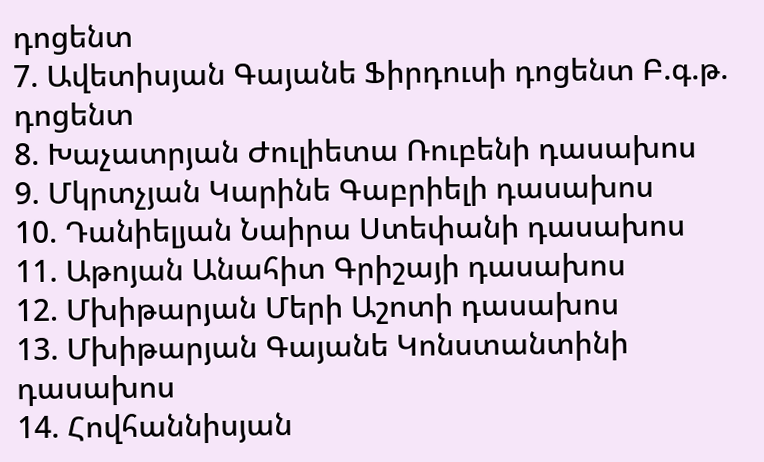դոցենտ
7. Ավետիսյան Գայանե Ֆիրդուսի դոցենտ Բ.գ.թ. դոցենտ
8. Խաչատրյան Ժուլիետա Ռուբենի դասախոս
9. Մկրտչյան Կարինե Գաբրիելի դասախոս
10. Դանիելյան Նաիրա Ստեփանի դասախոս
11. Աթոյան Անահիտ Գրիշայի դասախոս
12. Մխիթարյան Մերի Աշոտի դասախոս
13. Մխիթարյան Գայանե Կոնստանտինի դասախոս
14. Հովհաննիսյան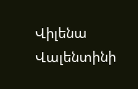Վիլենա Վալենտինի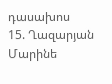դասախոս
15. Ղազարյան Մարինե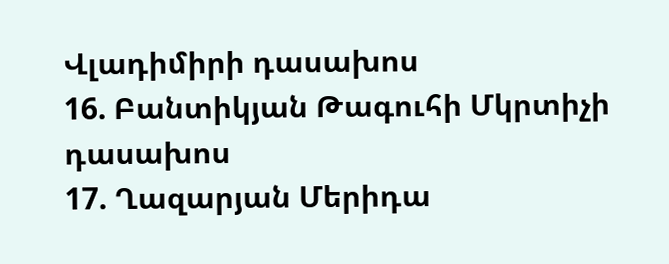Վլադիմիրի դասախոս
16. Բանտիկյան Թագուհի Մկրտիչի դասախոս
17. Ղազարյան Մերիդա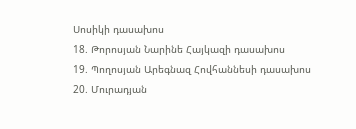Սոսիկի դասախոս
18. Թորոսյան Նարինե Հայկազի դասախոս
19. Պողոսյան Արեգնազ Հովհաննեսի դասախոս
20. Մուրադյան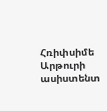Հռիփսիմե Արթուրի ասիստենտ